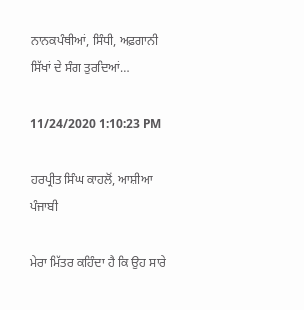ਨਾਨਕਪੰਥੀਆਂ, ਸਿੰਧੀ, ਅਫ਼ਗਾਨੀ ਸਿੱਖਾਂ ਦੇ ਸੰਗ ਤੁਰਦਿਆਂ…

11/24/2020 1:10:23 PM

ਹਰਪ੍ਰੀਤ ਸਿੰਘ ਕਾਹਲੋਂ, ਆਸ਼ੀਆ ਪੰਜਾਬੀ

ਮੇਰਾ ਮਿੱਤਰ ਕਹਿੰਦਾ ਹੈ ਕਿ ਉਹ ਸਾਰੇ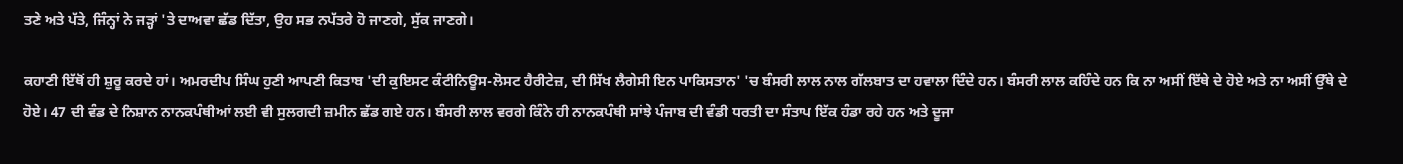ਤਣੇ ਅਤੇ ਪੱਤੇ, ਜਿੰਨ੍ਹਾਂ ਨੇ ਜੜ੍ਹਾਂ 'ਤੇ ਦਾਅਵਾ ਛੱਡ ਦਿੱਤਾ, ਉਹ ਸਭ ਨਪੱਤਰੇ ਹੋ ਜਾਣਗੇ, ਸੁੱਕ ਜਾਣਗੇ।

ਕਹਾਣੀ ਇੱਥੋਂ ਹੀ ਸ਼ੁਰੂ ਕਰਦੇ ਹਾਂ। ਅਮਰਦੀਪ ਸਿੰਘ ਹੁਣੀ ਆਪਣੀ ਕਿਤਾਬ 'ਦੀ ਕੁਇਸਟ ਕੰਟੀਨਿਊਸ-ਲੋਸਟ ਹੈਰੀਟੇਜ਼, ਦੀ ਸਿੱਖ ਲੈਗੇਸੀ ਇਨ ਪਾਕਿਸਤਾਨ' 'ਚ ਬੰਸਰੀ ਲਾਲ ਨਾਲ ਗੱਲਬਾਤ ਦਾ ਹਵਾਲਾ ਦਿੰਦੇ ਹਨ। ਬੰਸਰੀ ਲਾਲ ਕਹਿੰਦੇ ਹਨ ਕਿ ਨਾ ਅਸੀਂ ਇੱਥੇ ਦੇ ਹੋਏ ਅਤੇ ਨਾ ਅਸੀਂ ਉੱਥੇ ਦੇ ਹੋਏ। 47 ਦੀ ਵੰਡ ਦੇ ਨਿਸ਼ਾਨ ਨਾਨਕਪੰਥੀਆਂ ਲਈ ਵੀ ਸੁਲਗਦੀ ਜ਼ਮੀਨ ਛੱਡ ਗਏ ਹਨ। ਬੰਸਰੀ ਲਾਲ ਵਰਗੇ ਕਿੰਨੇ ਹੀ ਨਾਨਕਪੰਥੀ ਸਾਂਝੇ ਪੰਜਾਬ ਦੀ ਵੰਡੀ ਧਰਤੀ ਦਾ ਸੰਤਾਪ ਇੱਕ ਹੰਡਾ ਰਹੇ ਹਨ ਅਤੇ ਦੂਜਾ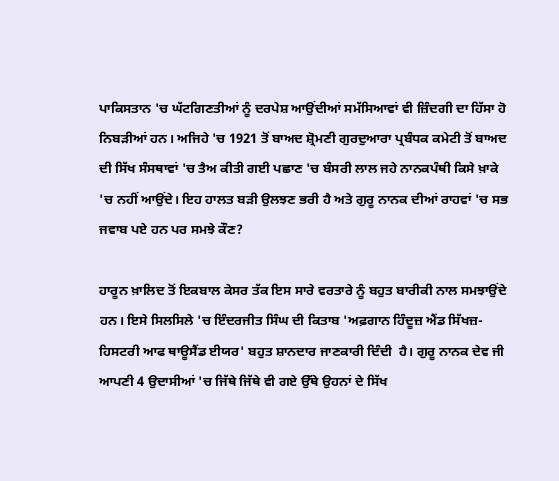ਪਾਕਿਸਤਾਨ 'ਚ ਘੱਟਗਿਣਤੀਆਂ ਨੂੰ ਦਰਪੇਸ਼ ਆਉਂਦੀਆਂ ਸਮੱਸਿਆਵਾਂ ਵੀ ਜ਼ਿੰਦਗੀ ਦਾ ਹਿੱਸਾ ਹੋ ਨਿਬੜੀਆਂ ਹਨ। ਅਜਿਹੇ 'ਚ 1921 ਤੋਂ ਬਾਅਦ ਸ਼੍ਰੋਮਣੀ ਗੁਰਦੁਆਰਾ ਪ੍ਰਬੰਧਕ ਕਮੇਟੀ ਤੋਂ ਬਾਅਦ ਦੀ ਸਿੱਖ ਸੰਸਥਾਵਾਂ 'ਚ ਤੈਅ ਕੀਤੀ ਗਈ ਪਛਾਣ 'ਚ ਬੰਸਰੀ ਲਾਲ ਜਹੇ ਨਾਨਕਪੰਥੀ ਕਿਸੇ ਖ਼ਾਕੇ 'ਚ ਨਹੀਂ ਆਉਂਦੇ। ਇਹ ਹਾਲਤ ਬੜੀ ਉਲਝਣ ਭਰੀ ਹੈ ਅਤੇ ਗੁਰੂ ਨਾਨਕ ਦੀਆਂ ਰਾਹਵਾਂ 'ਚ ਸਭ ਜਵਾਬ ਪਏ ਹਨ ਪਰ ਸਮਝੇ ਕੌਣ?

ਹਾਰੂਨ ਖ਼ਾਲਿਦ ਤੋਂ ਇਕਬਾਲ ਕੇਸਰ ਤੱਕ ਇਸ ਸਾਰੇ ਵਰਤਾਰੇ ਨੂੰ ਬਹੁਤ ਬਾਰੀਕੀ ਨਾਲ ਸਮਝਾਉਂਦੇ ਹਨ। ਇਸੇ ਸਿਲਸਿਲੇ 'ਚ ਇੰਦਰਜੀਤ ਸਿੰਘ ਦੀ ਕਿਤਾਬ 'ਅਫ਼ਗਾਨ ਹਿੰਦੂਜ਼ ਐਂਡ ਸਿੱਖਜ਼-ਹਿਸਟਰੀ ਆਫ ਥਾਊਸੈਂਡ ਈਯਰ' ਬਹੁਤ ਸ਼ਾਨਦਾਰ ਜਾਣਕਾਰੀ ਦਿੰਦੀ  ਹੈ। ਗੁਰੂ ਨਾਨਕ ਦੇਵ ਜੀ ਆਪਣੀ 4 ਉਦਾਸੀਆਂ 'ਚ ਜਿੱਥੇ ਜਿੱਥੇ ਵੀ ਗਏ ਉੱਥੇ ਉਹਨਾਂ ਦੇ ਸਿੱਖ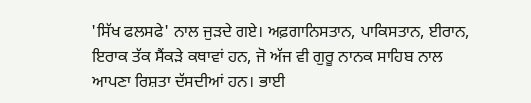'ਸਿੱਖ ਫਲਸਫੇ' ਨਾਲ ਜੁੜਦੇ ਗਏ। ਅਫ਼ਗਾਨਿਸਤਾਨ, ਪਾਕਿਸਤਾਨ, ਈਰਾਨ, ਇਰਾਕ ਤੱਕ ਸੈਂਕੜੇ ਕਥਾਵਾਂ ਹਨ, ਜੋ ਅੱਜ ਵੀ ਗੁਰੂ ਨਾਨਕ ਸਾਹਿਬ ਨਾਲ ਆਪਣਾ ਰਿਸ਼ਤਾ ਦੱਸਦੀਆਂ ਹਨ। ਭਾਈ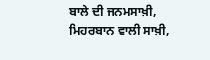ਬਾਲੇ ਦੀ ਜਨਮਸਾਖ਼ੀ, ਮਿਹਰਬਾਨ ਵਾਲੀ ਸਾਖ਼ੀ,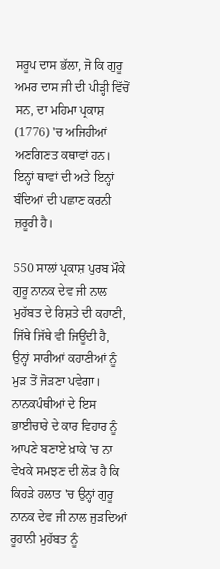ਸਰੂਪ ਦਾਸ ਭੱਲਾ, ਜੋ ਕਿ ਗੁਰੂ ਅਮਰ ਦਾਸ ਜੀ ਦੀ ਪੀੜ੍ਹੀ ਵਿੱਚੋਂ ਸਨ, ਦਾ ਮਹਿਮਾ ਪ੍ਰਕਾਸ਼ (1776) 'ਚ ਅਜਿਹੀਆਂ ਅਣਗਿਣਤ ਕਥਾਵਾਂ ਹਨ। ਇਨ੍ਹਾਂ ਥਾਵਾਂ ਦੀ ਅਤੇ ਇਨ੍ਹਾਂ ਬੰਦਿਆਂ ਦੀ ਪਛਾਣ ਕਰਨੀ ਜ਼ਰੂਰੀ ਹੈ।

550 ਸਾਲਾਂ ਪ੍ਰਕਾਸ਼ ਪੁਰਬ ਮੌਕੇ ਗੁਰੂ ਨਾਨਕ ਦੇਵ ਜੀ ਨਾਲ ਮੁਹੱਬਤ ਦੇ ਰਿਸ਼ਤੇ ਦੀ ਕਹਾਣੀ, ਜਿੱਥੇ ਜਿੱਥੇ ਵੀ ਜਿਊਂਦੀ ਹੈ, ਉਨ੍ਹਾਂ ਸਾਰੀਆਂ ਕਹਾਣੀਆਂ ਨੂੰ ਮੁੜ ਤੋਂ ਜੋੜਣਾ ਪਵੇਗਾ। ਨਾਨਕਪੰਥੀਆਂ ਦੇ ਇਸ ਭਾਈਚਾਰੇ ਦੇ ਕਾਰ ਵਿਹਾਰ ਨੂੰ ਆਪਣੇ ਬਣਾਏ ਖ਼ਾਕੇ 'ਚ ਨਾ ਵੇਖਕੇ ਸਮਝਣ ਦੀ ਲੋੜ ਹੈ ਕਿ ਕਿਹੜੇ ਹਲਾਤ 'ਚ ਉਨ੍ਹਾਂ ਗੁਰੂ ਨਾਨਕ ਦੇਵ ਜੀ ਨਾਲ ਜੁੜਦਿਆਂ ਰੂਹਾਨੀ ਮੁਹੱਬਤ ਨੂੰ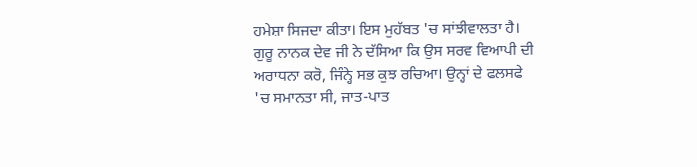ਹਮੇਸ਼ਾ ਸਿਜਦਾ ਕੀਤਾ। ਇਸ ਮੁਹੱਬਤ 'ਚ ਸਾਂਝੀਵਾਲਤਾ ਹੈ। ਗੁਰੂ ਨਾਨਕ ਦੇਵ ਜੀ ਨੇ ਦੱਸਿਆ ਕਿ ਉਸ ਸਰਵ ਵਿਆਪੀ ਦੀ ਅਰਾਧਨਾ ਕਰੋ, ਜਿੰਨ੍ਹੇ ਸਭ ਕੁਝ ਰਚਿਆ। ਉਨ੍ਹਾਂ ਦੇ ਫਲਸਫੇ 'ਚ ਸਮਾਨਤਾ ਸੀ, ਜਾਤ-ਪਾਤ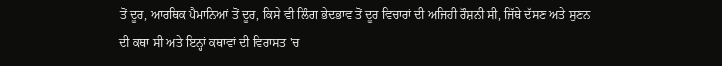ਤੋਂ ਦੂਰ, ਆਰਥਿਕ ਪੈਮਾਨਿਆਂ ਤੋਂ ਦੂਰ, ਕਿਸੇ ਵੀ ਲਿੰਗ ਭੇਦਭਾਵ ਤੋਂ ਦੂਰ ਵਿਚਾਰਾਂ ਦੀ ਅਜਿਹੀ ਰੌਸ਼ਨੀ ਸੀ, ਜਿੱਥੇ ਦੱਸਣ ਅਤੇ ਸੁਣਨ ਦੀ ਕਥਾ ਸੀ ਅਤੇ ਇਨ੍ਹਾਂ ਕਥਾਵਾਂ ਦੀ ਵਿਰਾਸਤ 'ਚ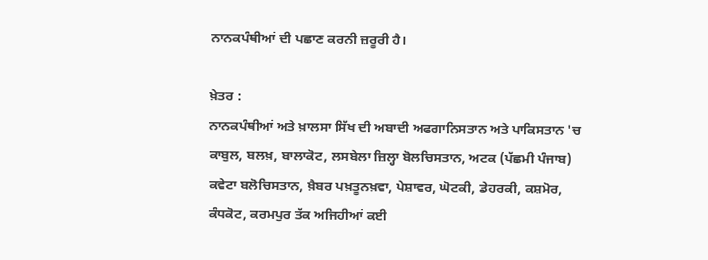ਨਾਨਕਪੰਥੀਆਂ ਦੀ ਪਛਾਣ ਕਰਨੀ ਜ਼ਰੂਰੀ ਹੈ।

ਖ਼ੇਤਰ :
ਨਾਨਕਪੰਥੀਆਂ ਅਤੇ ਖ਼ਾਲਸਾ ਸਿੱਖ ਦੀ ਅਬਾਦੀ ਅਫਗਾਨਿਸਤਾਨ ਅਤੇ ਪਾਕਿਸਤਾਨ 'ਚ ਕਾਬੁਲ, ਬਲਖ਼, ਬਾਲਾਕੋਟ, ਲਸਬੇਲਾ ਜ਼ਿਲ੍ਹਾ ਬੋਲਚਿਸਤਾਨ, ਅਟਕ (ਪੱਛਮੀ ਪੰਜਾਬ) ਕਵੇਟਾ ਬਲੋਚਿਸਤਾਨ, ਖ਼ੈਬਰ ਪਖ਼ਤੂਨਖ਼ਵਾ, ਪੇਸ਼ਾਵਰ, ਘੋਟਕੀ, ਡੇਹਰਕੀ, ਕਸ਼ਮੋਰ, ਕੰਧਕੋਟ, ਕਰਮਪੁਰ ਤੱਕ ਅਜਿਹੀਆਂ ਕਈ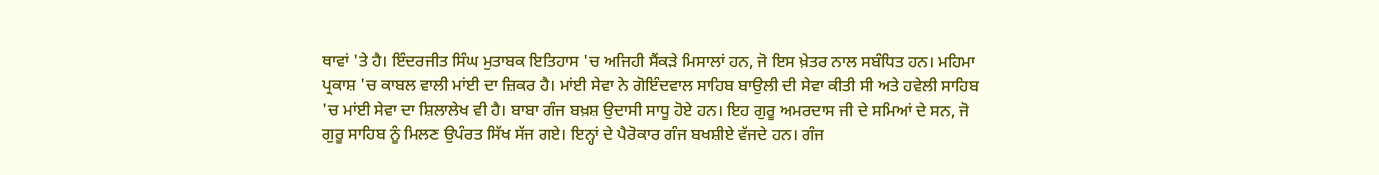ਥਾਵਾਂ 'ਤੇ ਹੈ। ਇੰਦਰਜੀਤ ਸਿੰਘ ਮੁਤਾਬਕ ਇਤਿਹਾਸ 'ਚ ਅਜਿਹੀ ਸੈਂਕੜੇ ਮਿਸਾਲਾਂ ਹਨ, ਜੋ ਇਸ ਖ਼ੇਤਰ ਨਾਲ ਸਬੰਧਿਤ ਹਨ। ਮਹਿਮਾ ਪ੍ਰਕਾਸ਼ 'ਚ ਕਾਬਲ ਵਾਲੀ ਮਾਂਈ ਦਾ ਜ਼ਿਕਰ ਹੈ। ਮਾਂਈ ਸੇਵਾ ਨੇ ਗੋਇੰਦਵਾਲ ਸਾਹਿਬ ਬਾਉਲੀ ਦੀ ਸੇਵਾ ਕੀਤੀ ਸੀ ਅਤੇ ਹਵੇਲੀ ਸਾਹਿਬ 'ਚ ਮਾਂਈ ਸੇਵਾ ਦਾ ਸ਼ਿਲਾਲੇਖ ਵੀ ਹੈ। ਬਾਬਾ ਗੰਜ ਬਖ਼ਸ਼ ਉਦਾਸੀ ਸਾਧੂ ਹੋਏ ਹਨ। ਇਹ ਗੁਰੂ ਅਮਰਦਾਸ ਜੀ ਦੇ ਸਮਿਆਂ ਦੇ ਸਨ, ਜੋ ਗੁਰੂ ਸਾਹਿਬ ਨੂੰ ਮਿਲਣ ਉਪੰਰਤ ਸਿੱਖ ਸੱਜ ਗਏ। ਇਨ੍ਹਾਂ ਦੇ ਪੈਰੋਕਾਰ ਗੰਜ ਬਖਸ਼ੀਏ ਵੱਜਦੇ ਹਨ। ਗੰਜ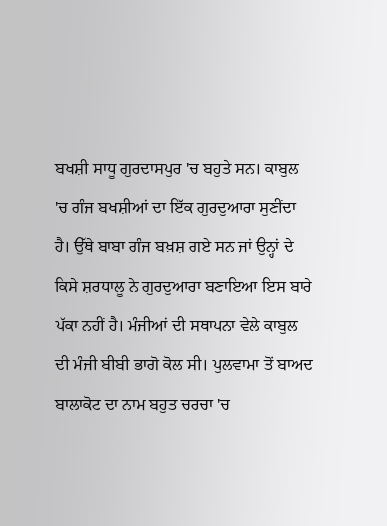ਬਖਸ਼ੀ ਸਾਧੂ ਗੁਰਦਾਸਪੁਰ 'ਚ ਬਹੁਤੇ ਸਨ। ਕਾਬੁਲ 'ਚ ਗੰਜ ਬਖਸ਼ੀਆਂ ਦਾ ਇੱਕ ਗੁਰਦੁਆਰਾ ਸੁਣੀਂਦਾ ਹੈ। ਉੱਥੇ ਬਾਬਾ ਗੰਜ ਬਖ਼ਸ਼ ਗਏ ਸਨ ਜਾਂ ਉਨ੍ਹਾਂ ਦੇ ਕਿਸੇ ਸ਼ਰਧਾਲੂ ਨੇ ਗੁਰਦੁਆਰਾ ਬਣਾਇਆ ਇਸ ਬਾਰੇ ਪੱਕਾ ਨਹੀਂ ਹੈ। ਮੰਜੀਆਂ ਦੀ ਸਥਾਪਨਾ ਵੇਲੇ ਕਾਬੁਲ ਦੀ ਮੰਜੀ ਬੀਬੀ ਭਾਗੋ ਕੋਲ ਸੀ। ਪੁਲਵਾਮਾ ਤੋਂ ਬਾਅਦ ਬਾਲਾਕੋਟ ਦਾ ਨਾਮ ਬਹੁਤ ਚਰਚਾ 'ਚ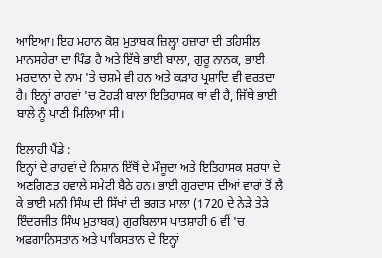ਆਇਆ। ਇਹ ਮਹਾਨ ਕੋਸ਼ ਮੁਤਾਬਕ ਜ਼ਿਲ੍ਹਾ ਹਜ਼ਾਰਾ ਦੀ ਤਹਿਸੀਲ ਮਾਨਸਹੇਰਾ ਦਾ ਪਿੰਡ ਹੈ ਅਤੇ ਇੱਥੇ ਭਾਈ ਬਾਲਾ, ਗੁਰੂ ਨਾਨਕ, ਭਾਈ ਮਰਦਾਨਾ ਦੇ ਨਾਮ 'ਤੇ ਚਸ਼ਮੇ ਵੀ ਹਨ ਅਤੇ ਕੜਾਹ ਪ੍ਰਸ਼ਾਦਿ ਵੀ ਵਰਤਦਾ ਹੈ। ਇਨ੍ਹਾਂ ਰਾਹਵਾਂ 'ਚ ਟੋਹੜੀ ਬਾਲਾ ਇਤਿਹਾਸਕ ਥਾਂ ਵੀ ਹੈ, ਜਿੱਥੇ ਭਾਈ ਬਾਲੇ ਨੂੰ ਪਾਣੀ ਮਿਲਿਆ ਸੀ।

ਇਲਾਹੀ ਪੈਂਡੇ :
ਇਨ੍ਹਾਂ ਦੇ ਰਾਹਵਾਂ ਦੇ ਨਿਸ਼ਾਨ ਇੱਥੋਂ ਦੇ ਮੌਜੂਦਾ ਅਤੇ ਇਤਿਹਾਸਕ ਸ਼ਰਧਾ ਦੇ ਅਣਗਿਣਤ ਹਵਾਲੇ ਸਮੇਟੀ ਬੈਠੇ ਹਨ। ਭਾਈ ਗੁਰਦਾਸ ਦੀਆਂ ਵਾਰਾਂ ਤੋਂ ਲੈ ਕੇ ਭਾਈ ਮਨੀ ਸਿੰਘ ਦੀ ਸਿੱਖਾਂ ਦੀ ਭਗਤ ਮਾਲਾ (1720 ਦੇ ਨੇੜੇ ਤੇੜੇ ਇੰਦਰਜੀਤ ਸਿੰਘ ਮੁਤਾਬਕ) ਗੁਰਬਿਲਾਸ ਪਾਤਸ਼ਾਹੀ 6 ਵੀਂ 'ਚ ਅਫਗਾਨਿਸਤਾਨ ਅਤੇ ਪਾਕਿਸਤਾਨ ਦੇ ਇਨ੍ਹਾਂ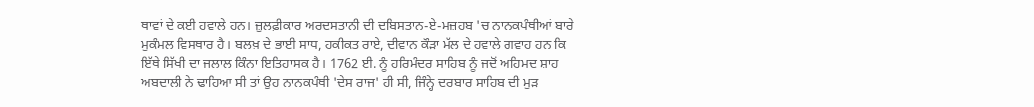ਥਾਵਾਂ ਦੇ ਕਈ ਹਵਾਲੇ ਹਨ। ਜ਼ੁਲਫ਼ੀਕਾਰ ਅਰਦਸਤਾਨੀ ਦੀ ਦਬਿਸਤਾਨ-ਏ-ਮਜ਼ਹਬ 'ਚ ਨਾਨਕਪੰਥੀਆਂ ਬਾਰੇ ਮੁਕੰਮਲ ਵਿਸਥਾਰ ਹੈ। ਬਲਖ਼ ਦੇ ਭਾਈ ਸਾਧ, ਹਕੀਕਤ ਰਾਏ, ਦੀਵਾਨ ਕੌੜਾ ਮੱਲ ਦੇ ਹਵਾਲੇ ਗਵਾਹ ਹਨ ਕਿ ਇੱਥੇ ਸਿੱਖੀ ਦਾ ਜਲਾਲ ਕਿੰਨਾ ਇਤਿਹਾਸਕ ਹੈ। 1762 ਈ. ਨੂੰ ਹਰਿਮੰਦਰ ਸਾਹਿਬ ਨੂੰ ਜਦੋਂ ਅਹਿਮਦ ਸ਼ਾਹ ਅਬਦਾਲੀ ਨੇ ਢਾਹਿਆ ਸੀ ਤਾਂ ਉਹ ਨਾਨਕਪੰਥੀ 'ਦੇਸ ਰਾਜ' ਹੀ ਸੀ, ਜਿੰਨ੍ਹੇ ਦਰਬਾਰ ਸਾਹਿਬ ਦੀ ਮੁੜ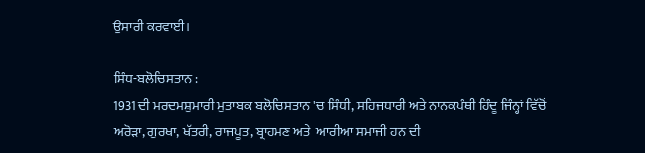ਉਸਾਰੀ ਕਰਵਾਈ।

ਸਿੰਧ-ਬਲੋਚਿਸਤਾਨ :
1931 ਦੀ ਮਰਦਮਸ਼ੁਮਾਰੀ ਮੁਤਾਬਕ ਬਲੋਚਿਸਤਾਨ 'ਚ ਸਿੰਧੀ, ਸਹਿਜਧਾਰੀ ਅਤੇ ਨਾਨਕਪੰਥੀ ਹਿੰਦੂ ਜਿੰਨ੍ਹਾਂ ਵਿੱਚੋਂ ਅਰੋੜਾ, ਗੁਰਖਾ, ਖੱਤਰੀ, ਰਾਜਪੂਤ, ਬ੍ਰਾਹਮਣ ਅਤੇ  ਆਰੀਆ ਸਮਾਜੀ ਹਨ ਦੀ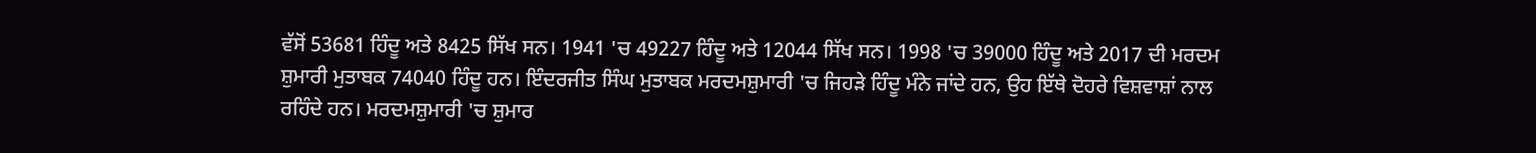ਵੱਸੋਂ 53681 ਹਿੰਦੂ ਅਤੇ 8425 ਸਿੱਖ ਸਨ। 1941 'ਚ 49227 ਹਿੰਦੂ ਅਤੇ 12044 ਸਿੱਖ ਸਨ। 1998 'ਚ 39000 ਹਿੰਦੂ ਅਤੇ 2017 ਦੀ ਮਰਦਮ ਸ਼ੁਮਾਰੀ ਮੁਤਾਬਕ 74040 ਹਿੰਦੂ ਹਨ। ਇੰਦਰਜੀਤ ਸਿੰਘ ਮੁਤਾਬਕ ਮਰਦਮਸ਼ੁਮਾਰੀ 'ਚ ਜਿਹੜੇ ਹਿੰਦੂ ਮੰਨੇ ਜਾਂਦੇ ਹਨ, ਉਹ ਇੱਥੇ ਦੋਹਰੇ ਵਿਸ਼ਵਾਸ਼ਾਂ ਨਾਲ ਰਹਿੰਦੇ ਹਨ। ਮਰਦਮਸ਼ੁਮਾਰੀ 'ਚ ਸ਼ੁਮਾਰ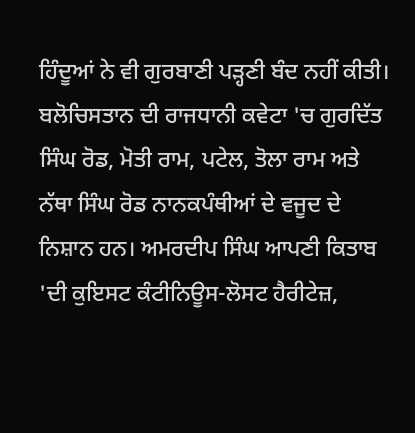ਹਿੰਦੂਆਂ ਨੇ ਵੀ ਗੁਰਬਾਣੀ ਪੜ੍ਹਣੀ ਬੰਦ ਨਹੀਂ ਕੀਤੀ। ਬਲੋਚਿਸਤਾਨ ਦੀ ਰਾਜਧਾਨੀ ਕਵੇਟਾ 'ਚ ਗੁਰਦਿੱਤ ਸਿੰਘ ਰੋਡ, ਮੋਤੀ ਰਾਮ, ਪਟੇਲ, ਤੋਲਾ ਰਾਮ ਅਤੇ ਨੱਥਾ ਸਿੰਘ ਰੋਡ ਨਾਨਕਪੰਥੀਆਂ ਦੇ ਵਜੂਦ ਦੇ ਨਿਸ਼ਾਨ ਹਨ। ਅਮਰਦੀਪ ਸਿੰਘ ਆਪਣੀ ਕਿਤਾਬ 'ਦੀ ਕੁਇਸਟ ਕੰਟੀਨਿਊਸ-ਲੋਸਟ ਹੈਰੀਟੇਜ਼,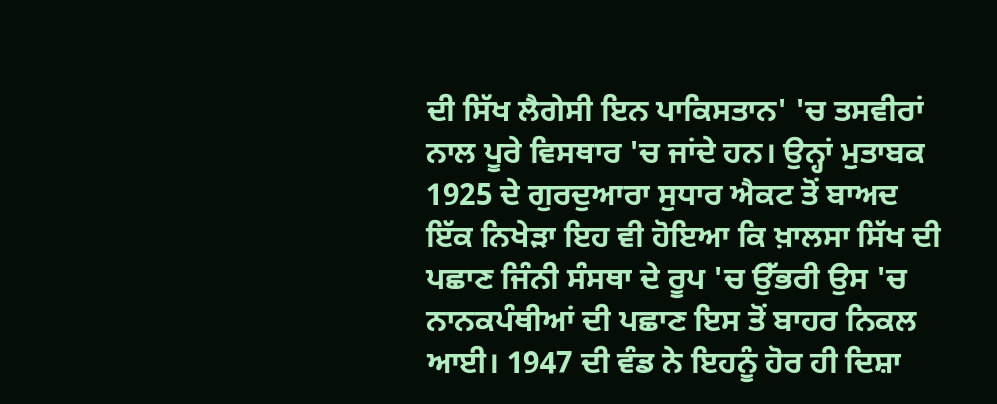ਦੀ ਸਿੱਖ ਲੈਗੇਸੀ ਇਨ ਪਾਕਿਸਤਾਨ' 'ਚ ਤਸਵੀਰਾਂ ਨਾਲ ਪੂਰੇ ਵਿਸਥਾਰ 'ਚ ਜਾਂਦੇ ਹਨ। ਉਨ੍ਹਾਂ ਮੁਤਾਬਕ 1925 ਦੇ ਗੁਰਦੁਆਰਾ ਸੁਧਾਰ ਐਕਟ ਤੋਂ ਬਾਅਦ ਇੱਕ ਨਿਖੇੜਾ ਇਹ ਵੀ ਹੋਇਆ ਕਿ ਖ਼ਾਲਸਾ ਸਿੱਖ ਦੀ ਪਛਾਣ ਜਿੰਨੀ ਸੰਸਥਾ ਦੇ ਰੂਪ 'ਚ ਉੱਭਰੀ ਉਸ 'ਚ ਨਾਨਕਪੰਥੀਆਂ ਦੀ ਪਛਾਣ ਇਸ ਤੋਂ ਬਾਹਰ ਨਿਕਲ ਆਈ। 1947 ਦੀ ਵੰਡ ਨੇ ਇਹਨੂੰ ਹੋਰ ਹੀ ਦਿਸ਼ਾ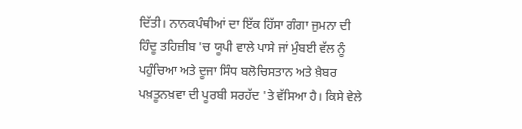ਦਿੱਤੀ। ਨਾਨਕਪੰਥੀਆਂ ਦਾ ਇੱਕ ਹਿੱਸਾ ਗੰਗਾ ਜੁਮਨਾ ਦੀ ਹਿੰਦੂ ਤਹਿਜ਼ੀਬ 'ਚ ਯੂਪੀ ਵਾਲੇ ਪਾਸੇ ਜਾਂ ਮੁੰਬਈ ਵੱਲ ਨੂੰ ਪਹੁੰਚਿਆ ਅਤੇ ਦੂਜਾ ਸਿੰਧ ਬਲੋਚਿਸਤਾਨ ਅਤੇ ਖ਼ੈਬਰ ਪਖ਼ਤੂਨਖ਼ਵਾ ਦੀ ਪੂਰਬੀ ਸਰਹੱਦ 'ਤੇ ਵੱਸਿਆ ਹੈ। ਕਿਸੇ ਵੇਲੇ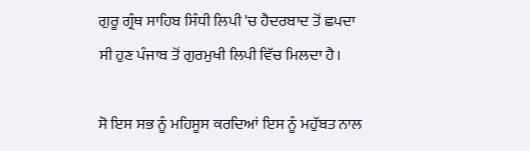ਗੁਰੂ ਗ੍ਰੰਥ ਸਾਹਿਬ ਸਿੰਧੀ ਲਿਪੀ 'ਚ ਹੈਦਰਬਾਦ ਤੋਂ ਛਪਦਾ ਸੀ ਹੁਣ ਪੰਜਾਬ ਤੋਂ ਗੁਰਮੁਖੀ ਲਿਪੀ ਵਿੱਚ ਮਿਲਦਾ ਹੈ।

ਸੋ ਇਸ ਸਭ ਨੂੰ ਮਹਿਸੂਸ ਕਰਦਿਆਂ ਇਸ ਨੂੰ ਮਹੁੱਬਤ ਨਾਲ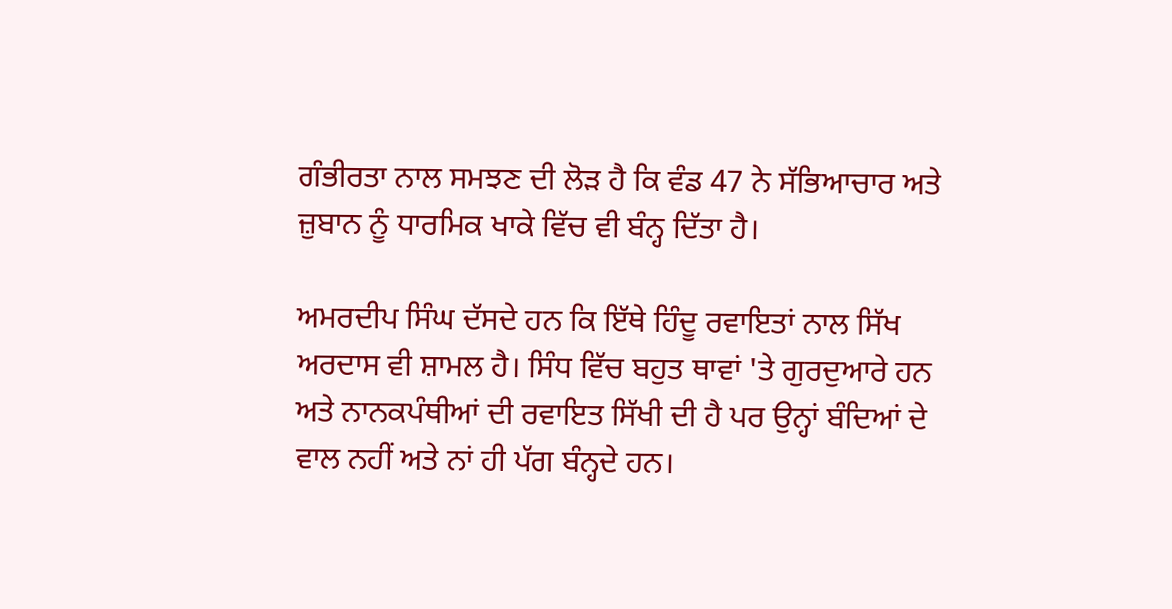ਗੰਭੀਰਤਾ ਨਾਲ ਸਮਝਣ ਦੀ ਲੋੜ ਹੈ ਕਿ ਵੰਡ 47 ਨੇ ਸੱਭਿਆਚਾਰ ਅਤੇ ਜ਼ੁਬਾਨ ਨੂੰ ਧਾਰਮਿਕ ਖਾਕੇ ਵਿੱਚ ਵੀ ਬੰਨ੍ਹ ਦਿੱਤਾ ਹੈ।

ਅਮਰਦੀਪ ਸਿੰਘ ਦੱਸਦੇ ਹਨ ਕਿ ਇੱਥੇ ਹਿੰਦੂ ਰਵਾਇਤਾਂ ਨਾਲ ਸਿੱਖ ਅਰਦਾਸ ਵੀ ਸ਼ਾਮਲ ਹੈ। ਸਿੰਧ ਵਿੱਚ ਬਹੁਤ ਥਾਵਾਂ 'ਤੇ ਗੁਰਦੁਆਰੇ ਹਨ ਅਤੇ ਨਾਨਕਪੰਥੀਆਂ ਦੀ ਰਵਾਇਤ ਸਿੱਖੀ ਦੀ ਹੈ ਪਰ ਉਨ੍ਹਾਂ ਬੰਦਿਆਂ ਦੇ ਵਾਲ ਨਹੀਂ ਅਤੇ ਨਾਂ ਹੀ ਪੱਗ ਬੰਨ੍ਹਦੇ ਹਨ।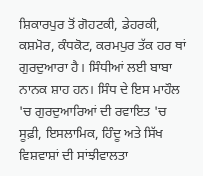ਸ਼ਿਕਾਰਪੁਰ ਤੋਂ ਗੋਹਟਕੀ, ਡੇਹਰਕੀ, ਕਸ਼ਮੋਰ, ਕੰਧਕੋਟ, ਕਰਮਪੁਰ ਤੱਕ ਹਰ ਥਾਂ ਗੁਰਦੁਆਰਾ ਹੈ। ਸਿੰਧੀਆਂ ਲਈ ਬਾਬਾ ਨਾਨਕ ਸ਼ਾਹ ਹਨ। ਸਿੰਧ ਦੇ ਇਸ ਮਾਹੌਲ 'ਚ ਗੁਰਦੁਆਰਿਆਂ ਦੀ ਰਵਾਇਤ 'ਚ ਸੂਫ਼ੀ, ਇਸਲਾਮਿਕ, ਹਿੰਦੂ ਅਤੇ ਸਿੱਖ ਵਿਸ਼ਵਾਸ਼ਾਂ ਦੀ ਸਾਂਝੀਵਾਲਤਾ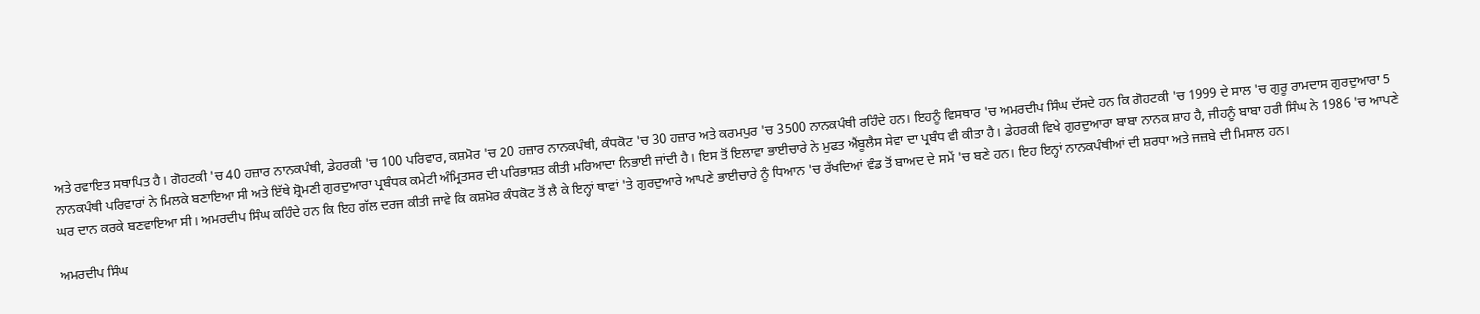ਅਤੇ ਰਵਾਇਤ ਸਥਾਪਿਤ ਹੈ। ਗੋਹਟਕੀ 'ਚ 40 ਹਜ਼ਾਰ ਨਾਨਕਪੰਥੀ, ਡੇਹਰਕੀ 'ਚ 100 ਪਰਿਵਾਰ, ਕਸ਼ਮੋਰ 'ਚ 20 ਹਜ਼ਾਰ ਨਾਨਕਪੰਥੀ, ਕੰਧਕੋਟ 'ਚ 30 ਹਜ਼ਾਰ ਅਤੇ ਕਰਮਪੁਰ 'ਚ 3500 ਨਾਨਕਪੰਥੀ ਰਹਿੰਦੇ ਹਨ। ਇਹਨੂੰ ਵਿਸਥਾਰ 'ਚ ਅਮਰਦੀਪ ਸਿੰਘ ਦੱਸਦੇ ਹਨ ਕਿ ਗੋਹਟਕੀ 'ਚ 1999 ਦੇ ਸਾਲ 'ਚ ਗੁਰੂ ਰਾਮਦਾਸ ਗੁਰਦੁਆਰਾ 5 ਨਾਨਕਪੰਥੀ ਪਰਿਵਾਰਾਂ ਨੇ ਮਿਲਕੇ ਬਣਾਇਆ ਸੀ ਅਤੇ ਇੱਥੇ ਸ਼੍ਰੋਮਣੀ ਗੁਰਦੁਆਰਾ ਪ੍ਰਬੰਧਕ ਕਮੇਟੀ ਅੰਮ੍ਰਿਤਸਰ ਦੀ ਪਰਿਭਾਸ਼ਤ ਕੀਤੀ ਮਰਿਆਦਾ ਨਿਭਾਈ ਜਾਂਦੀ ਹੈ। ਇਸ ਤੋਂ ਇਲਾਵਾ ਭਾਈਚਾਰੇ ਨੇ ਮੁਫਤ ਐਂਬੂਲੈਸ ਸੇਵਾ ਦਾ ਪ੍ਰਬੰਧ ਵੀ ਕੀਤਾ ਹੈ। ਡੇਹਰਕੀ ਵਿਖੇ ਗੁਰਦੁਆਰਾ ਬਾਬਾ ਨਾਨਕ ਸ਼ਾਹ ਹੈ, ਜੀਹਨੂੰ ਬਾਬਾ ਹਰੀ ਸਿੰਘ ਨੇ 1986 'ਚ ਆਪਣੇ ਘਰ ਦਾਨ ਕਰਕੇ ਬਣਵਾਇਆ ਸੀ। ਅਮਰਦੀਪ ਸਿੰਘ ਕਹਿੰਦੇ ਹਨ ਕਿ ਇਹ ਗੱਲ ਦਰਜ ਕੀਤੀ ਜਾਵੇ ਕਿ ਕਸ਼ਮੋਰ ਕੰਧਕੋਟ ਤੋਂ ਲੈ ਕੇ ਇਨ੍ਹਾਂ ਥਾਵਾਂ 'ਤੇ ਗੁਰਦੁਆਰੇ ਆਪਣੇ ਭਾਈਚਾਰੇ ਨੂੰ ਧਿਆਨ 'ਚ ਰੱਖਦਿਆਂ ਵੰਡ ਤੋਂ ਬਾਅਦ ਦੇ ਸਮੇਂ 'ਚ ਬਣੇ ਹਨ। ਇਹ ਇਨ੍ਹਾਂ ਨਾਨਕਪੰਥੀਆਂ ਦੀ ਸ਼ਰਧਾ ਅਤੇ ਜਜ਼ਬੇ ਦੀ ਮਿਸਾਲ ਹਨ।

ਅਮਰਦੀਪ ਸਿੰਘ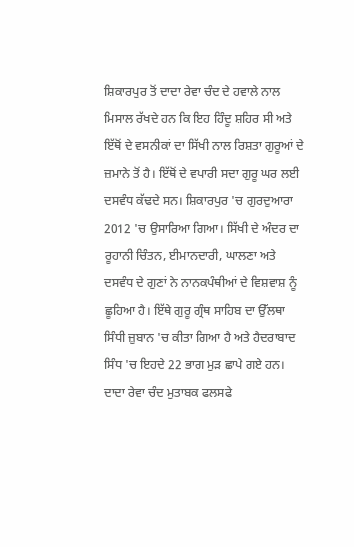ਸ਼ਿਕਾਰਪੁਰ ਤੋਂ ਦਾਦਾ ਰੇਵਾ ਚੰਦ ਦੇ ਹਵਾਲੇ ਨਾਲ ਮਿਸਾਲ ਰੱਖਦੇ ਹਨ ਕਿ ਇਹ ਹਿੰਦੂ ਸ਼ਹਿਰ ਸੀ ਅਤੇ ਇੱਥੋਂ ਦੇ ਵਸਨੀਕਾਂ ਦਾ ਸਿੱਖੀ ਨਾਲ ਰਿਸ਼ਤਾ ਗੁਰੂਆਂ ਦੇ ਜ਼ਮਾਨੇ ਤੋਂ ਹੈ। ਇੱਥੋਂ ਦੇ ਵਪਾਰੀ ਸਦਾ ਗੁਰੂ ਘਰ ਲਈ ਦਸਵੰਧ ਕੱਢਦੇ ਸਨ। ਸ਼ਿਕਾਰਪੁਰ 'ਚ ਗੁਰਦੁਆਰਾ 2012 'ਚ ਉਸਾਰਿਆ ਗਿਆ। ਸਿੱਖੀ ਦੇ ਅੰਦਰ ਦਾ ਰੂਹਾਨੀ ਚਿੰਤਨ, ਈਮਾਨਦਾਰੀ, ਘਾਲਣਾ ਅਤੇ ਦਸਵੰਧ ਦੇ ਗੁਣਾਂ ਨੇ ਨਾਨਕਪੰਥੀਆਂ ਦੇ ਵਿਸ਼ਵਾਸ਼ ਨੂੰ ਛੂਹਿਆ ਹੈ। ਇੱਥੇ ਗੁਰੂ ਗ੍ਰੰਥ ਸਾਹਿਬ ਦਾ ਉੱਲਥਾ ਸਿੰਧੀ ਜ਼ੁਬਾਨ 'ਚ ਕੀਤਾ ਗਿਆ ਹੈ ਅਤੇ ਹੈਦਰਾਬਾਦ ਸਿੰਧ 'ਚ ਇਹਦੇ 22 ਭਾਗ ਮੁੜ ਛਾਪੇ ਗਏ ਹਨ। ਦਾਦਾ ਰੇਵਾ ਚੰਦ ਮੁਤਾਬਕ ਫਲਸਫੇ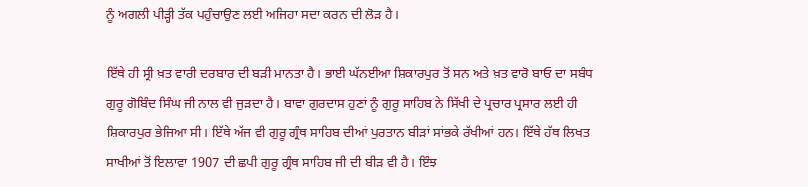ਨੂੰ ਅਗਲੀ ਪੀੜ੍ਹੀ ਤੱਕ ਪਹੁੰਚਾਉਣ ਲਈ ਅਜਿਹਾ ਸਦਾ ਕਰਨ ਦੀ ਲੋੜ ਹੈ।

ਇੱਥੇ ਹੀ ਸ੍ਰੀ ਖ਼ਤ ਵਾਰੀ ਦਰਬਾਰ ਦੀ ਬੜੀ ਮਾਨਤਾ ਹੈ। ਭਾਈ ਘੱਨਈਆ ਸ਼ਿਕਾਰਪੁਰ ਤੋਂ ਸਨ ਅਤੇ ਖ਼ਤ ਵਾਰੋ ਬਾਓ ਦਾ ਸਬੰਧ ਗੁਰੂ ਗੋਬਿੰਦ ਸਿੰਘ ਜੀ ਨਾਲ ਵੀ ਜੁੜਦਾ ਹੈ। ਬਾਵਾ ਗੁਰਦਾਸ ਹੁਣਾਂ ਨੂੰ ਗੁਰੂ ਸਾਹਿਬ ਨੇ ਸਿੱਖੀ ਦੇ ਪ੍ਰਚਾਰ ਪ੍ਰਸਾਰ ਲਈ ਹੀ ਸ਼ਿਕਾਰਪੁਰ ਭੇਜਿਆ ਸੀ। ਇੱਥੇ ਅੱਜ ਵੀ ਗੁਰੂ ਗ੍ਰੰਥ ਸਾਹਿਬ ਦੀਆਂ ਪੁਰਤਾਨ ਬੀੜਾਂ ਸਾਂਭਕੇ ਰੱਖੀਆਂ ਹਨ। ਇੱਥੇ ਹੱਥ ਲਿਖਤ ਸਾਖੀਆਂ ਤੋਂ ਇਲਾਵਾ 1907 ਦੀ ਛਪੀ ਗੁਰੂ ਗ੍ਰੰਥ ਸਾਹਿਬ ਜੀ ਦੀ ਬੀੜ ਵੀ ਹੈ। ਇੰਝ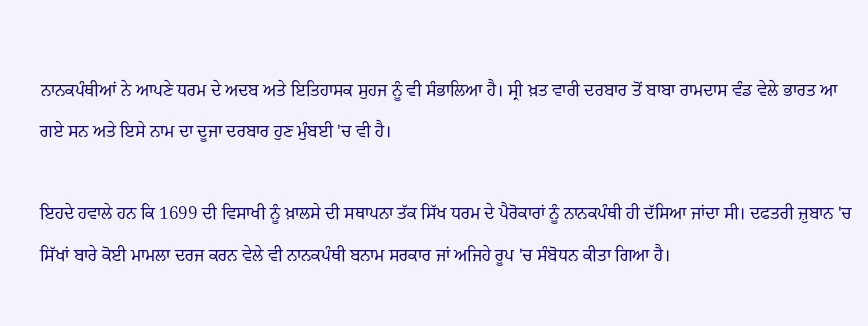ਨਾਨਕਪੰਥੀਆਂ ਨੇ ਆਪਣੇ ਧਰਮ ਦੇ ਅਦਬ ਅਤੇ ਇਤਿਹਾਸਕ ਸੁਹਜ ਨੂੰ ਵੀ ਸੰਭਾਲਿਆ ਹੈ। ਸ੍ਰੀ ਖ਼ਤ ਵਾਰੀ ਦਰਬਾਰ ਤੋਂ ਬਾਬਾ ਰਾਮਦਾਸ ਵੰਡ ਵੇਲੇ ਭਾਰਤ ਆ ਗਏ ਸਨ ਅਤੇ ਇਸੇ ਨਾਮ ਦਾ ਦੂਜਾ ਦਰਬਾਰ ਹੁਣ ਮੁੰਬਈ 'ਚ ਵੀ ਹੈ।

ਇਹਦੇ ਹਵਾਲੇ ਹਨ ਕਿ 1699 ਦੀ ਵਿਸਾਖੀ ਨੂੰ ਖ਼ਾਲਸੇ ਦੀ ਸਥਾਪਨਾ ਤੱਕ ਸਿੱਖ ਧਰਮ ਦੇ ਪੈਰੋਕਾਰਾਂ ਨੂੰ ਨਾਨਕਪੰਥੀ ਹੀ ਦੱਸਿਆ ਜਾਂਦਾ ਸੀ। ਦਫਤਰੀ ਜ਼ੁਬਾਨ 'ਚ ਸਿੱਖਾਂ ਬਾਰੇ ਕੋਈ ਮਾਮਲਾ ਦਰਜ ਕਰਨ ਵੇਲੇ ਵੀ ਨਾਨਕਪੰਥੀ ਬਨਾਮ ਸਰਕਾਰ ਜਾਂ ਅਜਿਹੇ ਰੂਪ 'ਚ ਸੰਬੋਧਨ ਕੀਤਾ ਗਿਆ ਹੈ।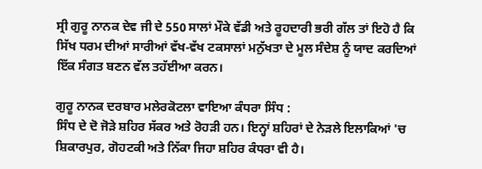ਸ੍ਰੀ ਗੁਰੂ ਨਾਨਕ ਦੇਵ ਜੀ ਦੇ 550 ਸਾਲਾਂ ਮੌਕੇ ਵੱਡੀ ਅਤੇ ਰੂਹਦਾਰੀ ਭਰੀ ਗੱਲ ਤਾਂ ਇਹੋ ਹੈ ਕਿ ਸਿੱਖ ਧਰਮ ਦੀਆਂ ਸਾਰੀਆਂ ਵੱਖ-ਵੱਖ ਟਕਸਾਲਾਂ ਮਨੁੱਖਤਾ ਦੇ ਮੂਲ ਸੰਦੇਸ਼ ਨੂੰ ਯਾਦ ਕਰਦਿਆਂ ਇੱਕ ਸੰਗਤ ਬਣਨ ਵੱਲ ਤਹੱਈਆ ਕਰਨ।

ਗੁਰੂ ਨਾਨਕ ਦਰਬਾਰ ਮਲੇਰਕੋਟਲਾ ਵਾਇਆ ਕੰਧਰਾ ਸਿੰਧ :
ਸਿੰਧ ਦੇ ਦੋ ਜੋੜੇ ਸ਼ਹਿਰ ਸੱਕਰ ਅਤੇ ਰੋਹੜੀ ਹਨ। ਇਨ੍ਹਾਂ ਸ਼ਹਿਰਾਂ ਦੇ ਨੇੜਲੇ ਇਲਾਕਿਆਂ 'ਚ ਸ਼ਿਕਾਰਪੁਰ, ਗੋਹਟਕੀ ਅਤੇ ਨਿੱਕਾ ਜਿਹਾ ਸ਼ਹਿਰ ਕੰਧਰਾ ਵੀ ਹੈ।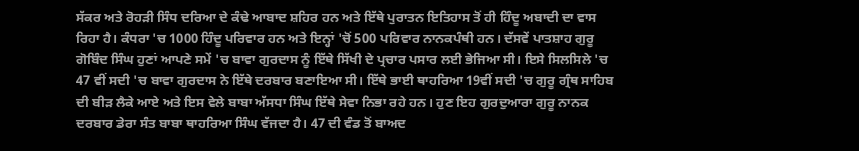ਸੱਕਰ ਅਤੇ ਰੋਹੜੀ ਸਿੰਧ ਦਰਿਆ ਦੇ ਕੰਢੇ ਆਬਾਦ ਸ਼ਹਿਰ ਹਨ ਅਤੇ ਇੱਥੇ ਪੁਰਾਤਨ ਇਤਿਹਾਸ ਤੋਂ ਹੀ ਹਿੰਦੂ ਅਬਾਦੀ ਦਾ ਵਾਸ ਰਿਹਾ ਹੈ। ਕੰਧਰਾ 'ਚ 1000 ਹਿੰਦੂ ਪਰਿਵਾਰ ਹਨ ਅਤੇ ਇਨ੍ਹਾਂ 'ਚੋਂ 500 ਪਰਿਵਾਰ ਨਾਨਕਪੰਥੀ ਹਨ। ਦੱਸਵੇਂ ਪਾਤਸ਼ਾਹ ਗੁਰੂ ਗੋਬਿੰਦ ਸਿੰਘ ਹੁਣਾਂ ਆਪਣੇ ਸਮੇਂ 'ਚ ਬਾਵਾ ਗੁਰਦਾਸ ਨੂੰ ਇੱਥੇ ਸਿੱਖੀ ਦੇ ਪ੍ਰਚਾਰ ਪਸਾਰ ਲਈ ਭੇਜਿਆ ਸੀ। ਇਸੇ ਸਿਲਸਿਲੇ 'ਚ 47 ਵੀਂ ਸਦੀ 'ਚ ਬਾਵਾ ਗੁਰਦਾਸ ਨੇ ਇੱਥੇ ਦਰਬਾਰ ਬਣਾਇਆ ਸੀ। ਇੱਥੇ ਭਾਈ ਥਾਹਰਿਆ 19ਵੀਂ ਸਦੀ 'ਚ ਗੁਰੂ ਗ੍ਰੰਥ ਸਾਹਿਬ ਦੀ ਬੀੜ ਲੈਕੇ ਆਏ ਅਤੇ ਇਸ ਵੇਲੇ ਬਾਬਾ ਅੱਸਧਾ ਸਿੰਘ ਇੱਥੇ ਸੇਵਾ ਨਿਭਾ ਰਹੇ ਹਨ। ਹੁਣ ਇਹ ਗੁਰਦੁਆਰਾ ਗੁਰੂ ਨਾਨਕ ਦਰਬਾਰ ਡੇਰਾ ਸੰਤ ਬਾਬਾ ਥਾਹਰਿਆ ਸਿੰਘ ਵੱਜਦਾ ਹੈ। 47 ਦੀ ਵੰਡ ਤੋਂ ਬਾਅਦ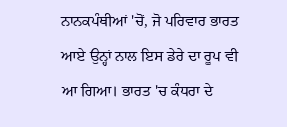ਨਾਨਕਪੰਥੀਆਂ 'ਚੋਂ, ਜੋ ਪਰਿਵਾਰ ਭਾਰਤ ਆਏ ਉਨ੍ਹਾਂ ਨਾਲ ਇਸ ਡੇਰੇ ਦਾ ਰੂਪ ਵੀ ਆ ਗਿਆ। ਭਾਰਤ 'ਚ ਕੰਧਰਾ ਦੇ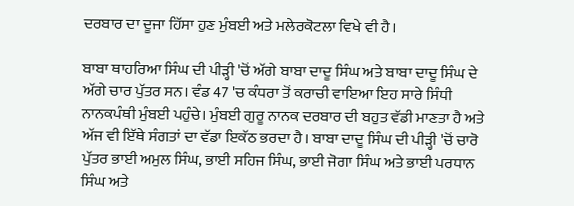ਦਰਬਾਰ ਦਾ ਦੂਜਾ ਹਿੱਸਾ ਹੁਣ ਮੁੰਬਈ ਅਤੇ ਮਲੇਰਕੋਟਲਾ ਵਿਖੇ ਵੀ ਹੈ।

ਬਾਬਾ ਥਾਹਰਿਆ ਸਿੰਘ ਦੀ ਪੀੜ੍ਹੀ 'ਚੋਂ ਅੱਗੇ ਬਾਬਾ ਦਾਦੂ ਸਿੰਘ ਅਤੇ ਬਾਬਾ ਦਾਦੂ ਸਿੰਘ ਦੇ ਅੱਗੇ ਚਾਰ ਪੁੱਤਰ ਸਨ। ਵੰਡ 47 'ਚ ਕੰਧਰਾ ਤੋਂ ਕਰਾਚੀ ਵਾਇਆ ਇਹ ਸਾਰੇ ਸਿੰਧੀ ਨਾਨਕਪੰਥੀ ਮੁੰਬਈ ਪਹੁੰਚੇ। ਮੁੰਬਈ ਗੁਰੂ ਨਾਨਕ ਦਰਬਾਰ ਦੀ ਬਹੁਤ ਵੱਡੀ ਮਾਣਤਾ ਹੈ ਅਤੇ ਅੱਜ ਵੀ ਇੱਥੇ ਸੰਗਤਾਂ ਦਾ ਵੱਡਾ ਇਕੱਠ ਭਰਦਾ ਹੈ। ਬਾਬਾ ਦਾਦੂ ਸਿੰਘ ਦੀ ਪੀੜ੍ਹੀ 'ਚੋਂ ਚਾਰੋ ਪੁੱਤਰ ਭਾਈ ਅਮੁਲ ਸਿੰਘ, ਭਾਈ ਸਹਿਜ ਸਿੰਘ, ਭਾਈ ਜੋਗਾ ਸਿੰਘ ਅਤੇ ਭਾਈ ਪਰਧਾਨ ਸਿੰਘ ਅਤੇ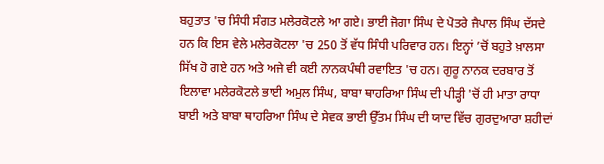ਬਹੁਤਾਤ 'ਚ ਸਿੰਧੀ ਸੰਗਤ ਮਲੇਰਕੋਟਲੇ ਆ ਗਏ। ਭਾਈ ਜੋਗਾ ਸਿੰਘ ਦੇ ਪੋਤਰੇ ਜੈਪਾਲ ਸਿੰਘ ਦੱਸਦੇ ਹਨ ਕਿ ਇਸ ਵੇਲੇ ਮਲੇਰਕੋਟਲਾ 'ਚ 250 ਤੋਂ ਵੱਧ ਸਿੰਧੀ ਪਰਿਵਾਰ ਹਨ। ਇਨ੍ਹਾਂ ’ਚੋਂ ਬਹੁਤੇ ਖ਼ਾਲਸਾ ਸਿੱਖ ਹੋ ਗਏ ਹਨ ਅਤੇ ਅਜੇ ਵੀ ਕਈ ਨਾਨਕਪੰਥੀ ਰਵਾਇਤ 'ਚ ਹਨ। ਗੁਰੂ ਨਾਨਕ ਦਰਬਾਰ ਤੋਂ ਇਲਾਵਾ ਮਲੇਰਕੋਟਲੇ ਭਾਈ ਅਮੁਲ ਸਿੰਘ, ਬਾਬਾ ਥਾਹਰਿਆ ਸਿੰਘ ਦੀ ਪੀੜ੍ਹੀ 'ਚੋਂ ਹੀ ਮਾਤਾ ਰਾਧਾ ਬਾਈ ਅਤੇ ਬਾਬਾ ਥਾਹਰਿਆ ਸਿੰਘ ਦੇ ਸੇਵਕ ਭਾਈ ਉੱਤਮ ਸਿੰਘ ਦੀ ਯਾਦ ਵਿੱਚ ਗੁਰਦੁਆਰਾ ਸ਼ਹੀਦਾਂ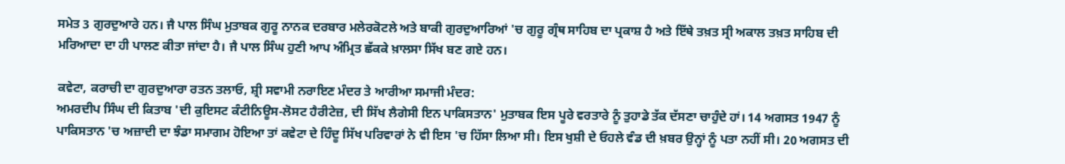ਸਮੇਤ 3 ਗੁਰਦੁਆਰੇ ਹਨ। ਜੈ ਪਾਲ ਸਿੰਘ ਮੁਤਾਬਕ ਗੁਰੂ ਨਾਨਕ ਦਰਬਾਰ ਮਲੇਰਕੋਟਲੇ ਅਤੇ ਬਾਕੀ ਗੁਰਦੁਆਰਿਆਂ 'ਚ ਗੁਰੂ ਗ੍ਰੰਥ ਸਾਹਿਬ ਦਾ ਪ੍ਰਕਾਸ਼ ਹੈ ਅਤੇ ਇੱਥੇ ਤਖ਼ਤ ਸ੍ਰੀ ਅਕਾਲ ਤਖ਼ਤ ਸਾਹਿਬ ਦੀ ਮਰਿਆਦਾ ਦਾ ਹੀ ਪਾਲਣ ਕੀਤਾ ਜਾਂਦਾ ਹੈ। ਜੈ ਪਾਲ ਸਿੰਘ ਹੁਣੀ ਆਪ ਅੰਮ੍ਰਿਤ ਛੱਕਕੇ ਖ਼ਾਲਸਾ ਸਿੱਖ ਬਣ ਗਏ ਹਨ।

ਕਵੇਟਾ, ਕਰਾਚੀ ਦਾ ਗੁਰਦੁਆਰਾ ਰਤਨ ਤਲਾਓ, ਸ਼੍ਰੀ ਸਵਾਮੀ ਨਰਾਇਣ ਮੰਦਰ ਤੇ ਆਰੀਆ ਸਮਾਜੀ ਮੰਦਰ:
ਅਮਰਦੀਪ ਸਿੰਘ ਦੀ ਕਿਤਾਬ 'ਦੀ ਕੁਇਸਟ ਕੰਟੀਨਿਊਸ-ਲੋਸਟ ਹੈਰੀਟੇਜ਼, ਦੀ ਸਿੱਖ ਲੈਗੇਸੀ ਇਨ ਪਾਕਿਸਤਾਨ' ਮੁਤਾਬਕ ਇਸ ਪੂਰੇ ਵਰਤਾਰੇ ਨੂੰ ਤੁਹਾਡੇ ਤੱਕ ਦੱਸਣਾ ਚਾਹੁੰਦੇ ਹਾਂ। 14 ਅਗਸਤ 1947 ਨੂੰ ਪਾਕਿਸਤਾਨ 'ਚ ਅਜ਼ਾਦੀ ਦਾ ਝੰਡਾ ਸਮਾਗਮ ਹੋਇਆ ਤਾਂ ਕਵੇਟਾ ਦੇ ਹਿੰਦੂ ਸਿੱਖ ਪਰਿਵਾਰਾਂ ਨੇ ਵੀ ਇਸ 'ਚ ਹਿੱਸਾ ਲਿਆ ਸੀ। ਇਸ ਖੁਸ਼ੀ ਦੇ ਓਹਲੇ ਵੰਡ ਦੀ ਖ਼ਬਰ ਉਨ੍ਹਾਂ ਨੂੰ ਪਤਾ ਨਹੀਂ ਸੀ। 20 ਅਗਸਤ ਦੀ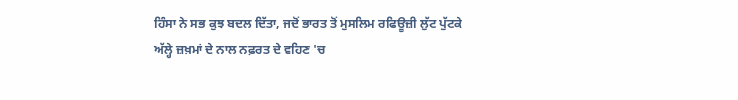ਹਿੰਸਾ ਨੇ ਸਭ ਕੁਝ ਬਦਲ ਦਿੱਤਾ, ਜਦੋਂ ਭਾਰਤ ਤੋਂ ਮੁਸਲਿਮ ਰਫਿਊਜ਼ੀ ਲੁੱਟ ਪੁੱਟਕੇ ਅੱਲ੍ਹੇ ਜ਼ਖ਼ਮਾਂ ਦੇ ਨਾਲ ਨਫ਼ਰਤ ਦੇ ਵਹਿਣ 'ਚ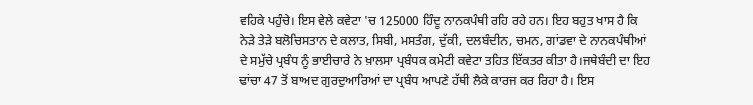ਵਹਿਕੇ ਪਹੁੰਚੇ। ਇਸ ਵੇਲੇ ਕਵੇਟਾ 'ਚ 125000 ਹਿੰਦੂ ਨਾਨਕਪੰਥੀ ਰਹਿ ਰਹੇ ਹਨ। ਇਹ ਬਹੁਤ ਖਾਸ ਹੈ ਕਿ ਨੇੜੇ ਤੇੜੇ ਬਲੋਚਿਸਤਾਨ ਦੇ ਕਲਾਤ, ਸਿਬੀ, ਮਸਤੰਗ, ਦੁੱਕੀ, ਦਲਬੰਦੀਨ, ਚਮਨ, ਗਾਂਡਵਾ ਦੇ ਨਾਨਕਪੰਥੀਆਂ ਦੇ ਸਮੁੱਚੇ ਪ੍ਰਬੰਧ ਨੂੰ ਭਾਈਚਾਰੇ ਨੇ ਖ਼ਾਲਸਾ ਪ੍ਰਬੰਧਕ ਕਮੇਟੀ ਕਵੇਟਾ ਤਹਿਤ ਇੱਕਤਰ ਕੀਤਾ ਹੈ।ਜਥੇਬੰਦੀ ਦਾ ਇਹ ਢਾਂਚਾ 47 ਤੋਂ ਬਾਅਦ ਗੁਰਦੁਆਰਿਆਂ ਦਾ ਪ੍ਰਬੰਧ ਆਪਣੇ ਹੱਥੀ ਲੈਕੇ ਕਾਰਜ ਕਰ ਰਿਹਾ ਹੈ। ਇਸ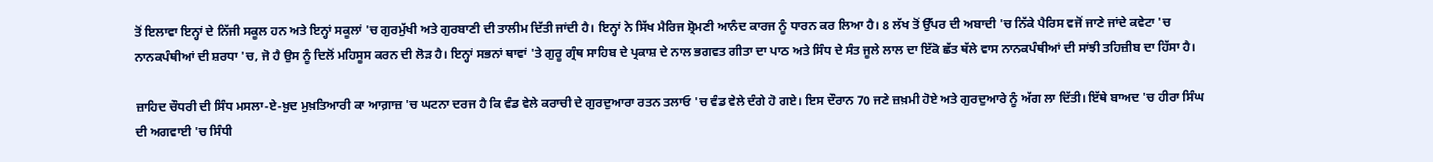ਤੋਂ ਇਲਾਵਾ ਇਨ੍ਹਾਂ ਦੇ ਨਿੱਜੀ ਸਕੂਲ ਹਨ ਅਤੇ ਇਨ੍ਹਾਂ ਸਕੂਲਾਂ 'ਚ ਗੁਰਮੁੱਖੀ ਅਤੇ ਗੁਰਬਾਣੀ ਦੀ ਤਾਲੀਮ ਦਿੱਤੀ ਜਾਂਦੀ ਹੈ। ਇਨ੍ਹਾਂ ਨੇ ਸਿੱਖ ਮੈਰਿਜ ਸ਼੍ਰੋਮਣੀ ਆਨੰਦ ਕਾਰਜ ਨੂੰ ਧਾਰਨ ਕਰ ਲਿਆ ਹੈ। 8 ਲੱਖ ਤੋਂ ਉੱਪਰ ਦੀ ਅਬਾਦੀ 'ਚ ਨਿੱਕੇ ਪੈਰਿਸ ਵਜੋਂ ਜਾਣੇ ਜਾਂਦੇ ਕਵੇਟਾ 'ਚ ਨਾਨਕਪੰਥੀਆਂ ਦੀ ਸ਼ਰਧਾ 'ਚ, ਜੋ ਹੈ ਉਸ ਨੂੰ ਦਿਲੋਂ ਮਹਿਸੂਸ ਕਰਨ ਦੀ ਲੋੜ ਹੈ। ਇਨ੍ਹਾਂ ਸਭਨਾਂ ਥਾਵਾਂ 'ਤੇ ਗੁਰੂ ਗ੍ਰੰਥ ਸਾਹਿਬ ਦੇ ਪ੍ਰਕਾਸ਼ ਦੇ ਨਾਲ ਭਗਵਤ ਗੀਤਾ ਦਾ ਪਾਠ ਅਤੇ ਸਿੰਧ ਦੇ ਸੰਤ ਜੂਲੇ ਲਾਲ ਦਾ ਇੱਕੋ ਛੱਤ ਥੱਲੇ ਵਾਸ ਨਾਨਕਪੰਥੀਆਂ ਦੀ ਸਾਂਝੀ ਤਹਿਜ਼ੀਬ ਦਾ ਹਿੱਸਾ ਹੈ।

ਜ਼ਾਹਿਦ ਚੌਧਰੀ ਦੀ ਸਿੰਧ ਮਸਲਾ-ਏ-ਖ਼ੁਦ ਮੁਖ਼ਤਿਆਰੀ ਕਾ ਆਗ਼ਾਜ਼ 'ਚ ਘਟਨਾ ਦਰਜ ਹੈ ਕਿ ਵੰਡ ਵੇਲੇ ਕਰਾਚੀ ਦੇ ਗੁਰਦੁਆਰਾ ਰਤਨ ਤਲਾਓ 'ਚ ਵੰਡ ਵੇਲੇ ਦੰਗੇ ਹੋ ਗਏ। ਇਸ ਦੌਰਾਨ 70 ਜਣੇ ਜ਼ਖ਼ਮੀ ਹੋਏ ਅਤੇ ਗੁਰਦੁਆਰੇ ਨੂੰ ਅੱਗ ਲਾ ਦਿੱਤੀ। ਇੱਥੇ ਬਾਅਦ 'ਚ ਹੀਰਾ ਸਿੰਘ ਦੀ ਅਗਵਾਈ 'ਚ ਸਿੰਧੀ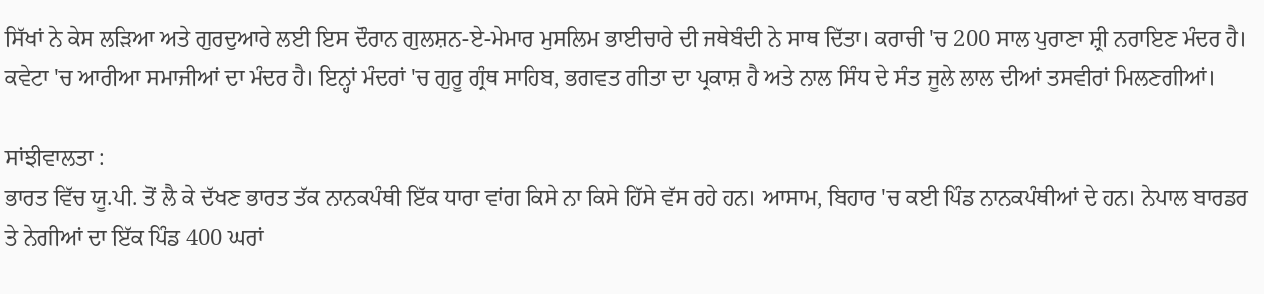ਸਿੱਖਾਂ ਨੇ ਕੇਸ ਲੜਿਆ ਅਤੇ ਗੁਰਦੁਆਰੇ ਲਈ ਇਸ ਦੌਰਾਨ ਗੁਲਸ਼ਨ-ਏ-ਮੇਮਾਰ ਮੁਸਲਿਮ ਭਾਈਚਾਰੇ ਦੀ ਜਥੇਬੰਦੀ ਨੇ ਸਾਥ ਦਿੱਤਾ। ਕਰਾਚੀ 'ਚ 200 ਸਾਲ ਪੁਰਾਣਾ ਸ਼੍ਰੀ ਨਰਾਇਣ ਮੰਦਰ ਹੈ। ਕਵੇਟਾ 'ਚ ਆਰੀਆ ਸਮਾਜੀਆਂ ਦਾ ਮੰਦਰ ਹੈ। ਇਨ੍ਹਾਂ ਮੰਦਰਾਂ 'ਚ ਗੁਰੂ ਗ੍ਰੰਥ ਸਾਹਿਬ, ਭਗਵਤ ਗੀਤਾ ਦਾ ਪ੍ਰਕਾਸ਼ ਹੈ ਅਤੇ ਨਾਲ ਸਿੰਧ ਦੇ ਸੰਤ ਜੂਲੇ ਲਾਲ ਦੀਆਂ ਤਸਵੀਰਾਂ ਮਿਲਣਗੀਆਂ।

ਸਾਂਝੀਵਾਲਤਾ :
ਭਾਰਤ ਵਿੱਚ ਯੂ.ਪੀ. ਤੋਂ ਲੈ ਕੇ ਦੱਖਣ ਭਾਰਤ ਤੱਕ ਨਾਨਕਪੰਥੀ ਇੱਕ ਧਾਰਾ ਵਾਂਗ ਕਿਸੇ ਨਾ ਕਿਸੇ ਹਿੱਸੇ ਵੱਸ ਰਹੇ ਹਨ। ਆਸਾਮ, ਬਿਹਾਰ 'ਚ ਕਈ ਪਿੰਡ ਨਾਨਕਪੰਥੀਆਂ ਦੇ ਹਨ। ਨੇਪਾਲ ਬਾਰਡਰ ਤੇ ਨੇਗੀਆਂ ਦਾ ਇੱਕ ਪਿੰਡ 400 ਘਰਾਂ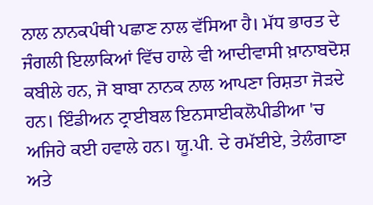ਨਾਲ ਨਾਨਕਪੰਥੀ ਪਛਾਣ ਨਾਲ ਵੱਸਿਆ ਹੈ। ਮੱਧ ਭਾਰਤ ਦੇ ਜੰਗਲੀ ਇਲਾਕਿਆਂ ਵਿੱਚ ਹਾਲੇ ਵੀ ਆਦੀਵਾਸੀ ਖ਼ਾਨਾਬਦੋਸ਼ ਕਬੀਲੇ ਹਨ, ਜੋ ਬਾਬਾ ਨਾਨਕ ਨਾਲ ਆਪਣਾ ਰਿਸ਼ਤਾ ਜੋੜਦੇ ਹਨ। ਇੰਡੀਅਨ ਟ੍ਰਾਈਬਲ ਇਨਸਾਈਕਲੋਪੀਡੀਆ 'ਚ ਅਜਿਹੇ ਕਈ ਹਵਾਲੇ ਹਨ। ਯੂ.ਪੀ. ਦੇ ਰਮੱਈਏ, ਤੇਲੰਗਾਣਾ ਅਤੇ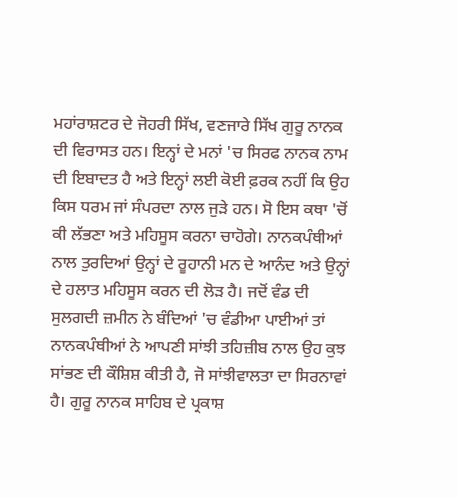ਮਹਾਂਰਾਸ਼ਟਰ ਦੇ ਜੋਹਰੀ ਸਿੱਖ, ਵਣਜਾਰੇ ਸਿੱਖ ਗੁਰੂ ਨਾਨਕ ਦੀ ਵਿਰਾਸਤ ਹਨ। ਇਨ੍ਹਾਂ ਦੇ ਮਨਾਂ 'ਚ ਸਿਰਫ ਨਾਨਕ ਨਾਮ ਦੀ ਇਬਾਦਤ ਹੈ ਅਤੇ ਇਨ੍ਹਾਂ ਲਈ ਕੋਈ ਫ਼ਰਕ ਨਹੀਂ ਕਿ ਉਹ ਕਿਸ ਧਰਮ ਜਾਂ ਸੰਪਰਦਾ ਨਾਲ ਜੁੜੇ ਹਨ। ਸੋ ਇਸ ਕਥਾ 'ਚੋਂ ਕੀ ਲੱਭਣਾ ਅਤੇ ਮਹਿਸੂਸ ਕਰਨਾ ਚਾਹੋਗੇ। ਨਾਨਕਪੰਥੀਆਂ ਨਾਲ ਤੁਰਦਿਆਂ ਉਨ੍ਹਾਂ ਦੇ ਰੂਹਾਨੀ ਮਨ ਦੇ ਆਨੰਦ ਅਤੇ ਉਨ੍ਹਾਂ ਦੇ ਹਲਾਤ ਮਹਿਸੂਸ ਕਰਨ ਦੀ ਲੋੜ ਹੈ। ਜਦੋਂ ਵੰਡ ਦੀ ਸੁਲਗਦੀ ਜ਼ਮੀਨ ਨੇ ਬੰਦਿਆਂ 'ਚ ਵੰਡੀਆ ਪਾਈਆਂ ਤਾਂ ਨਾਨਕਪੰਥੀਆਂ ਨੇ ਆਪਣੀ ਸਾਂਝੀ ਤਹਿਜ਼ੀਬ ਨਾਲ ਉਹ ਕੁਝ ਸਾਂਭਣ ਦੀ ਕੌਸ਼ਿਸ਼ ਕੀਤੀ ਹੈ, ਜੋ ਸਾਂਝੀਵਾਲਤਾ ਦਾ ਸਿਰਨਾਵਾਂ ਹੈ। ਗੁਰੂ ਨਾਨਕ ਸਾਹਿਬ ਦੇ ਪ੍ਰਕਾਸ਼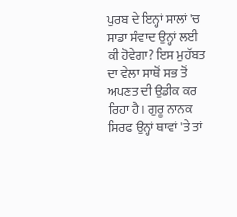ਪੁਰਬ ਦੇ ਇਨ੍ਹਾਂ ਸਾਲਾਂ 'ਚ ਸਾਡਾ ਸੰਵਾਦ ਉਨ੍ਹਾਂ ਲਈ ਕੀ ਹੋਵੇਗਾ? ਇਸ ਮੁਹੱਬਤ ਦਾ ਵੇਲਾ ਸਾਥੋਂ ਸਭ ਤੋਂ ਅਪਣਤ ਦੀ ਉਡੀਕ ਕਰ ਰਿਹਾ ਹੈ। ਗੁਰੂ ਨਾਨਕ ਸਿਰਫ ਉਨ੍ਹਾਂ ਥਾਵਾਂ 'ਤੇ ਤਾਂ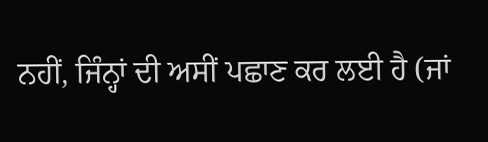ਨਹੀਂ, ਜਿੰਨ੍ਹਾਂ ਦੀ ਅਸੀਂ ਪਛਾਣ ਕਰ ਲਈ ਹੈ (ਜਾਂ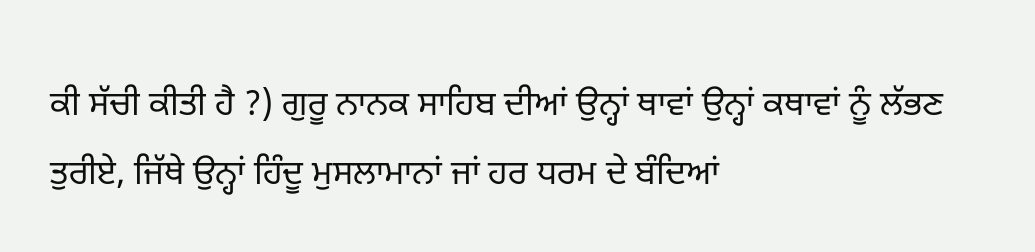ਕੀ ਸੱਚੀ ਕੀਤੀ ਹੈ ?) ਗੁਰੂ ਨਾਨਕ ਸਾਹਿਬ ਦੀਆਂ ਉਨ੍ਹਾਂ ਥਾਵਾਂ ਉਨ੍ਹਾਂ ਕਥਾਵਾਂ ਨੂੰ ਲੱਭਣ ਤੁਰੀਏ, ਜਿੱਥੇ ਉਨ੍ਹਾਂ ਹਿੰਦੂ ਮੁਸਲਾਮਾਨਾਂ ਜਾਂ ਹਰ ਧਰਮ ਦੇ ਬੰਦਿਆਂ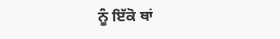ਨੂੰ ਇੱਕੋ ਥਾਂ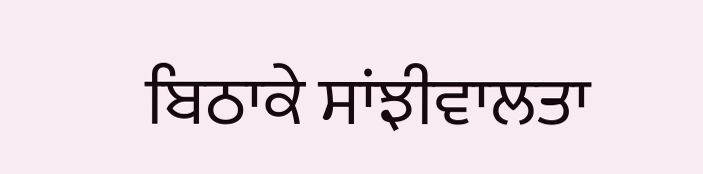ਬਿਠਾਕੇ ਸਾਂਝੀਵਾਲਤਾ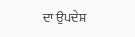ਦਾ ਉਪਦੇਸ਼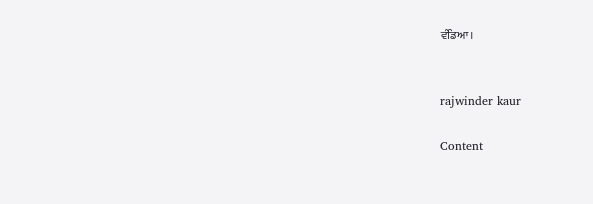ਵੰਡਿਆ।


rajwinder kaur

Content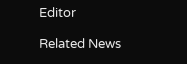Editor

Related News